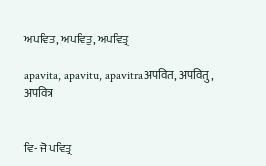ਅਪਵਿਤ, ਅਪਵਿਤੁ, ਅਪਵਿਤ੍ਰ

apavita, apavitu, apavitraअपवित, अपवितु, अपवित्र


ਵਿ- ਜੋ ਪਵਿਤ੍ਰ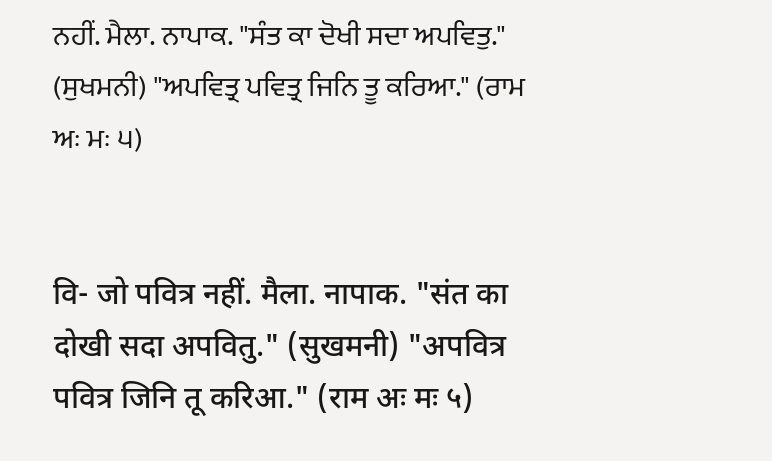ਨਹੀਂ. ਮੈਲਾ. ਨਾਪਾਕ. "ਸੰਤ ਕਾ ਦੋਖੀ ਸਦਾ ਅਪਵਿਤੁ." (ਸੁਖਮਨੀ) "ਅਪਵਿਤ੍ਰ ਪਵਿਤ੍ਰ ਜਿਨਿ ਤੂ ਕਰਿਆ." (ਰਾਮ ਅਃ ਮਃ ੫)


वि- जो पवित्र नहीं. मैला. नापाक. "संत का दोखी सदा अपवितु." (सुखमनी) "अपवित्र पवित्र जिनि तू करिआ." (राम अः मः ५)